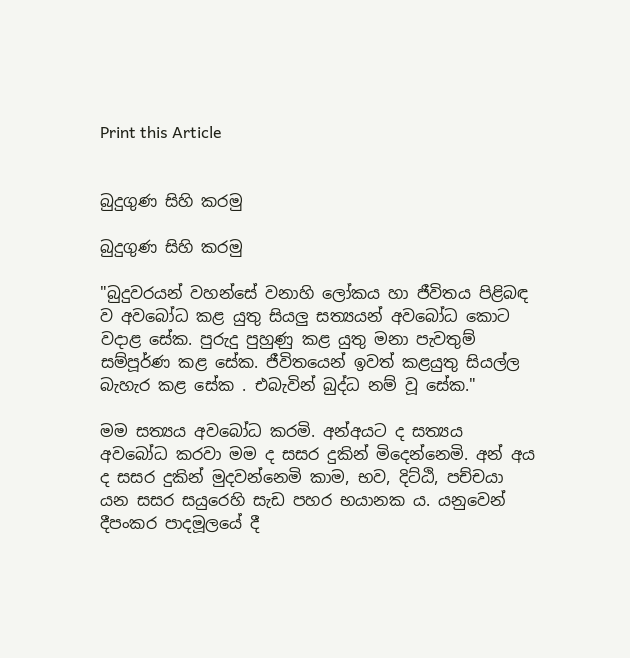Print this Article


බුදුගුණ සිහි කරමු

බුදුගුණ සිහි කරමු

"බුදුවරයන් වහන්සේ වනාහි ලෝකය හා ජීවිතය පිළිබඳ ව අවබෝධ කළ යුතු සියලු සත්‍යයන් අවබෝධ කොට වදාළ සේක. පුරුදු පුහුණු කළ යුතු මනා පැවතුම් සම්පූර්ණ කළ සේක. ජීවිතයෙන් ඉවත් කළයුතු සියල්ල බැහැර කළ සේක . එබැවින් බුද්ධ නම් වූ සේක."

මම සත්‍යය අවබෝධ කරමි. අන්අයට ද සත්‍යය අවබෝධ කරවා මම ද සසර දුකින් මිදෙන්නෙමි. අන් අය ද සසර දුකින් මුදවන්නෙමි කාම, භව, දිට්ඨි, පච්චයා යන සසර සයුරෙහි සැඩ පහර භයානක ය. යනුවෙන් දීපංකර පාදමූලයේ දී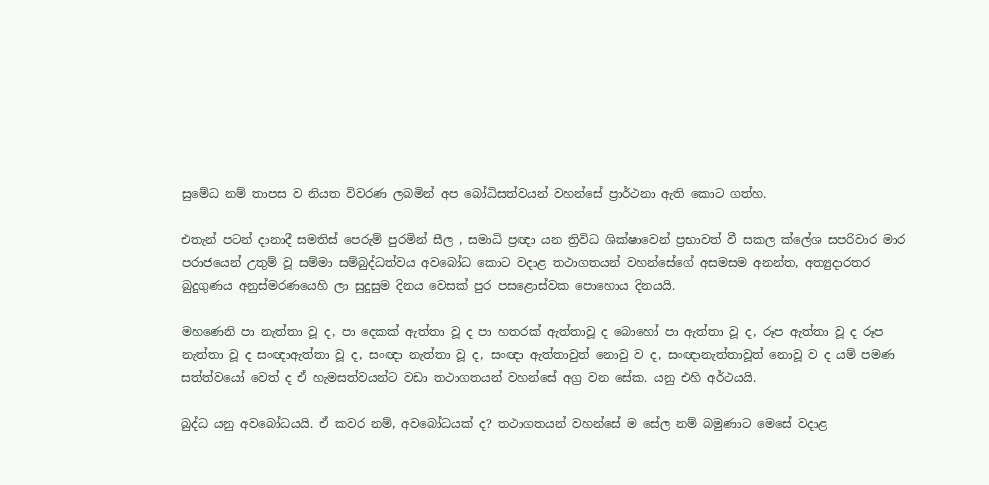සුමේධ නම් තාපස ව නියත විවරණ ලබමින් අප බෝධිසත්වයන් වහන්සේ ප්‍රාර්ථනා ඇති කොට ගත්හ.

එතැන් පටන් දානාදී සමතිස් පෙරුම් පුරමින් සීල , සමාධි ප්‍රඥා යන ත්‍රිවිධ ශික්ෂාවෙන් ප්‍රභාවත් වී සකල ක්ලේශ සපරිවාර මාර පරාජයෙන් උතුම් වූ සම්මා සම්බුද්ධත්වය අවබෝධ කොට වදාළ තථාගතයන් වහන්සේගේ අසමසම අනන්ත, අත්‍යුදාරතර බුදුගුණය අනුස්මරණයෙහි ලා සුදුසුම දිනය වෙසක් පුර පසළොස්වක පොහොය දිනයයි.

මහණෙනි පා නැත්තා වූ ද, පා දෙකක් ඇත්තා වූ ද පා හතරක් ඇත්තාවූ ද බොහෝ පා ඇත්තා වූ ද, රූප ඇත්තා වූ ද රූප නැත්තා වූ ද සංඥාඇත්තා වූ ද, සංඥා නැත්තා වූ ද, සංඥා ඇත්තාවුත් නොවු ව ද, සංඥානැත්තාවූත් නොවූ ව ද යම් පමණ සත්ත්වයෝ වෙත් ද ඒ හැමසත්වයන්ට වඩා තථාගතයන් වහන්සේ අග්‍ර වන සේක. යනු එහි අර්ථයයි.

බුද්ධ යනු අවබෝධයයි. ඒ කවර නම්, අවබෝධයක් ද? තථාගතයන් වහන්සේ ම සේල නම් බමුණාට මෙසේ වදාළ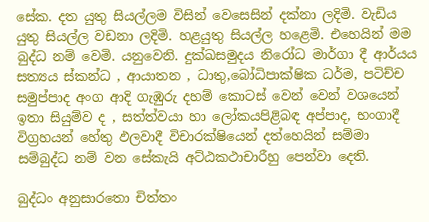සේක. දත යුතු සියල්ලම විසින් වෙසෙසින් දක්නා ලදිමි. වැඩිය යුතු සියල්ල වඩනා ලදිමි. හළයුතු සියල්ල හළෙමි. එහෙයින් මම බුද්ධ නම් වෙමි. යනුවෙනි. දුක්ඛසමුදය නිරෝධ මාර්ගා දී ආර්යය සත්‍යය ස්කන්ධ , ආයාතන , ධාතු,බෝධිපාක්ෂික ධර්ම, පටිච්ච සමුප්පාද අංග ආදි ගැඹුරු දහම් කොටස් වෙන් වෙන් වශයෙන් ඉතා සියුම්ව ද , සත්ත්වයා හා ලෝකයපිළිබඳ අප්පාද, භංගාදී විග්‍රහයන් හේතු ඵලවාදී විචාරක්ෂියෙන් දත්හෙයින් සම්මා සම්බුද්ධ නම් වන සේකැයි අට්ඨකථාචාරීහු පෙන්වා දෙති.

බුද්ධං අනුසාරතො චිත්තං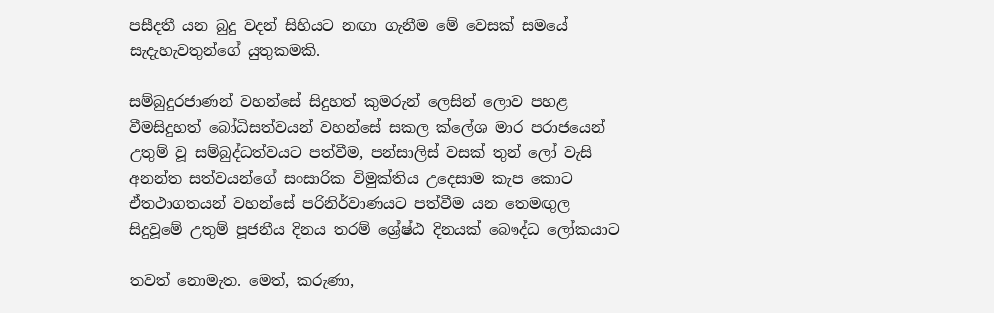පසීදතී යන බුදු වදන් සිහියට නඟා ගැනීම මේ වෙසක් සමයේ සැදැහැවතුන්ගේ යුතුකමකි.

සම්බුදුරජාණන් වහන්සේ සිදුහත් කුමරුන් ලෙසින් ලොව පහළ වීමසිදුහත් බෝධිසත්වයන් වහන්සේ සකල ක්ලේශ මාර පරාජයෙන් උතුම් වූ සම්බුද්ධත්වයට පත්වීම, පන්සාලිස් වසක් තුන් ලෝ වැසි අනන්ත සත්වයන්ගේ සංසාරික විමුක්තිය උදෙසාම කැප කොට ඒතථාගතයන් වහන්සේ පරිනිර්වාණයට පත්වීම යන තෙමඟුල සිදුවූමේ උතුම් පූජනීය දිනය තරම් ශ්‍රේෂ්ඨ දිනයක් බෞද්ධ ලෝකයාට

තවත් නොමැත. මෙත්, කරුණා,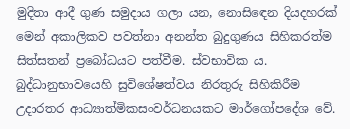මුදිතා ආදී ගුණ සමුදාය ගලා යන, නොසිඳෙන දියදහරක් මෙන් අකාලිකව පවත්නා අනන්ත බුදුගුණය සිහිකරත්ම සිත්සතන් ප්‍රබෝධයට පත්වීම. ස්වභාවික ය. බුද්ධානුභාවයෙහි සුවිශේෂත්වය නිරතුරු සිහිකිරීම උදාරතර ආධ්‍යාත්මිකසංවර්ධනයකට මාර්ගෝපදේශ වේ.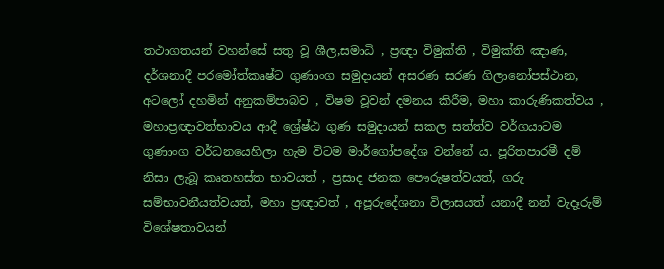තථාගතයන් වහන්සේ සතු වූ ශීල,සමාධි , ප්‍රඥා විමුක්ති , විමුක්ති ඤාණ, දර්ශනාදී පරමෝත්කෘෂ්ට ගුණාංග සමුදායන් අසරණ සරණ ගිලානෝපස්ථාන, අටලෝ දහමින් අනුකම්පාබව , විෂම වූවන් දමනය කිරීම, මහා කාරුණිකත්වය , මහාප්‍රඥාවත්භාවය ආදී ශ්‍රේෂ්ඨ ගුණ සමුදායන් සකල සත්ත්ව වර්ගයාටම ගුණාංග වර්ධනයෙහිලා හැම විටම මාර්ගෝපදේශ වන්නේ ය. පූරිතපාරමී දම් නිසා ලැබූ කෘතහස්ත භාවයත් , ප්‍රසාද ජනක පෞරුෂත්වයත්, ගරු සම්භාවනීයත්වයත්, මහා ප්‍රඥාවත් , අපූරුදේශනා විලාසයත් යනාදී නන් වැදෑරුම් විශේෂතාවයන්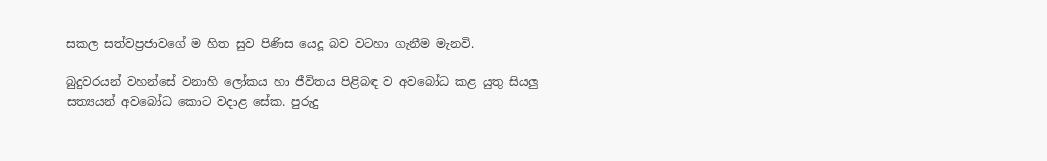සකල සත්වප්‍රජාවගේ ම හිත සුව පිණිස යෙදූ බව වටහා ගැනීම මැනවි.

බුදුවරයන් වහන්සේ වනාහි ලෝකය හා ජීවිතය පිළිබඳ ව අවබෝධ කළ යුතු සියලු සත්‍යයන් අවබෝධ කොට වදාළ සේක. පුරුදු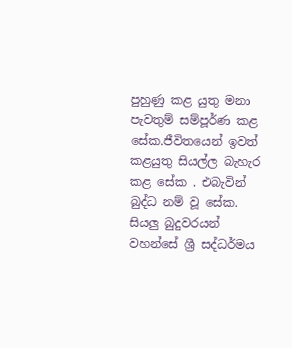පුහුණු කළ යුතු මනා පැවතුම් සම්පූර්ණ කළ සේක.ජීවිතයෙන් ඉවත් කළයුතු සියල්ල බැහැර කළ සේක . එබැවින් බුද්ධ නම් වූ සේක. සියලු බුදුවරයන් වහන්සේ ශ්‍රී සද්ධර්මය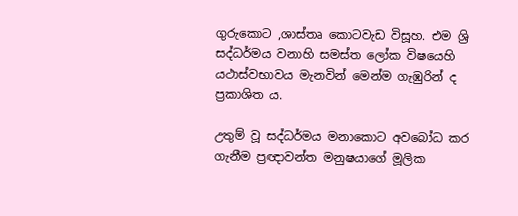ගුරුකොට ,ශාස්තෘ කොටවැඩ විසූහ. එම ශ්‍රි සද්ධර්මය වනාහි සමස්ත ලෝක විෂයෙහි යථාස්වභාවය මැනවින් මෙන්ම ගැඹුරින් ද ප්‍රකාශිත ය.

උතුම් වූ සද්ධර්මය මනාකොට අවබෝධ කර ගැනීම ප්‍රඥාවන්ත මනුෂයාගේ මූලික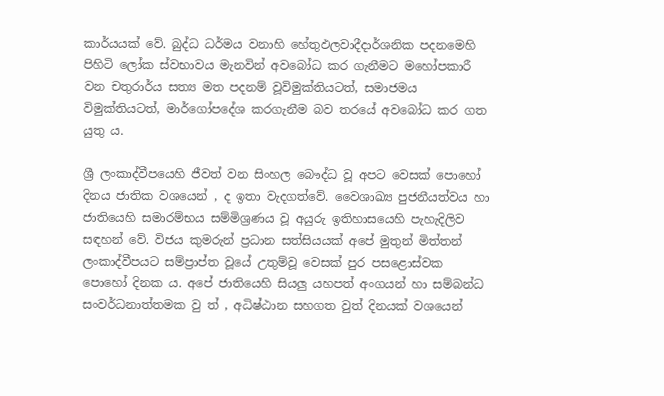කාර්යයක් වේ. බුද්ධ ධර්මය වනාහි හේතුඵලවාදීදාර්ශනික පදනමෙහි පිහිටි ලෝක ස්වභාවය මැනවින් අවබෝධ කර ගැනීමට මහෝපකාරී වන චතුරාර්ය සත්‍ය මත පදනම් වූවිමුක්තියටත්, සමාජමය විමුක්තියටත්, මාර්ගෝපදේශ කරගැනීම බව තරයේ අවබෝධ කර ගත යුතු ය.

ශ්‍රී ලංකාද්වීපයෙහි ජීවත් වන සිංහල බෞද්ධ වූ අපට වෙසක් පොහෝ දිනය ජාතික වශයෙන් , ද ඉතා වැදගත්වේ. වෛශාඛ්‍ය පුජනීයත්වය හා ජාතියෙහි සමාරම්භය සම්මිශ්‍රණය වූ අයුරු ඉතිහාසයෙහි පැහැදිලිව සඳහන් වේ. විජය කුමරුන් ප්‍රධාන සත්සියයක් අපේ මුතුන් මිත්තන් ලංකාද්වීපයට සම්ප්‍රාප්ත වූයේ උතුම්වූ වෙසක් පුර පසළොස්වක පොහෝ දිනක ය. අපේ ජාතියෙහි සියලු යහපත් අංගයන් හා සම්බන්ධ සංවර්ධනාත්තමක වු ත් , අධිෂ්ඨාන සහගත වුත් දිනයක් වශයෙන්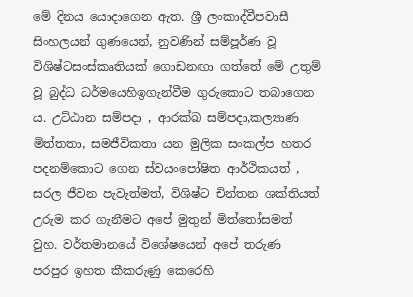මේ දිනය යොදාගෙන ඇත. ශ්‍රී ලංකාද්වීපවාසී සිංහලයන් ගුණයෙන්, නුවණින් සම්පූර්ණ වූ විශිෂ්ටසංස්කෘතියක් ගොඩනඟා ගත්තේ මේ උතුම් වූ බුද්ධ ධර්මයෙහිඉගැන්වීම ගුරුකොට තබාගෙන ය. උට්ඨාන සම්පදා , ආරක්ඛ සම්පදා,කල්‍යාණ මිත්තතා, සමජීවිකතා යන මුලික සංකල්ප හතර පදනම්කොට ගෙන ස්වයංපෝෂිත ආර්ථිකයත් , සරල ජීවන පැවැත්මත්, විශිෂ්ට චින්තන ශක්තියත් උරුම කර ගැනීමට අපේ මුතුන් මිත්තෝසමත් වුහ. වර්තමානයේ විශේෂයෙන් අපේ තරුණ පරපුර ඉහත කීකරුණු කෙරෙහි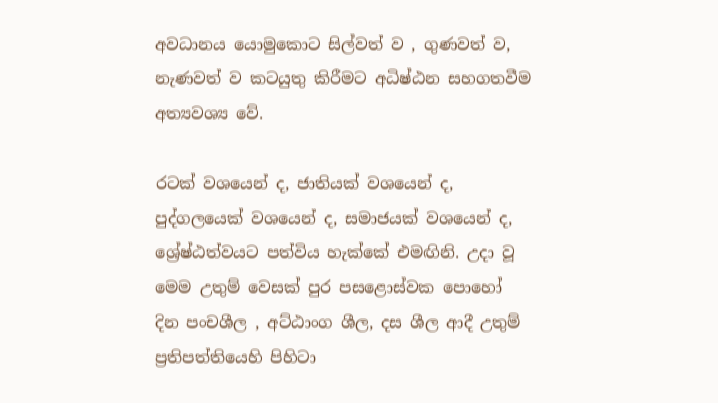අවධානය යොමුකොට සිල්වත් ව , ගුණවත් ව, නැණවත් ව කටයුතු කිරීමට අධිෂ්ඨන සහගතවීම අත්‍යවශ්‍ය වේ.

රටක් වශයෙන් ද, ජාතියක් වශයෙන් ද, පුද්ගලයෙක් වශයෙන් ද, සමාජයක් වශයෙන් ද, ශ්‍රේෂ්ඨත්වයට පත්විය හැක්කේ එමඟිනි. උදා වූ මෙම උතුම් වෙසක් පුර පසළොස්වක පොහෝ දින පංචශීල , අට්ඨාංග ශීල, දස ශීල ආදී උතුම් ප්‍රතිපත්තියෙහි පිහිටා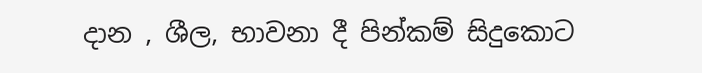දාන , ශීල, භාවනා දී පින්කම් සිදුකොට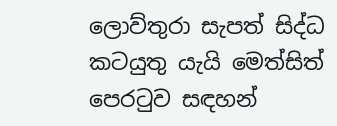ලොව්තුරා සැපත් සිද්ධ කටයුතු යැයි මෙත්සිත් පෙරටුව සඳහන්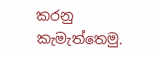කරනු කැමැත්තෙමු.